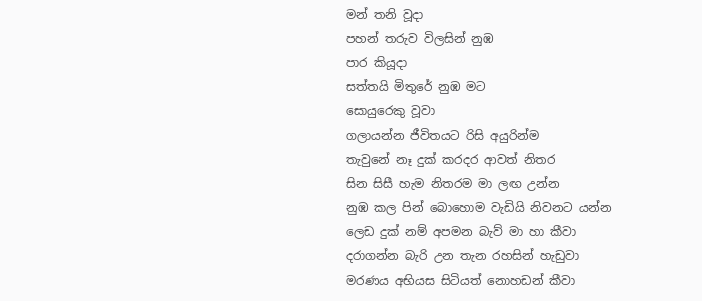මන් තනි වූදා
පහන් තරුව විලසින් නුඹ
පාර කියූදා
සත්තයි මිතුරේ නුඹ මට
සොයුරෙකු වූවා
ගලායන්න ජීවිතයට රිසි අයුරින්ම
තැවුනේ නෑ දුක් කරදර ආවත් නිතර
සින සිසී හැම නිතරම මා ලඟ උන්න
නුඹ කල පින් බොහොම වැඩියි නිවනට යන්න
ලෙඩ දුක් නම් අපමන බැව් මා හා කීවා
දරාගන්න බැරි උන තැන රහසින් හැඩුවා
මරණය අභියස සිටියත් නොහඩන් කීවා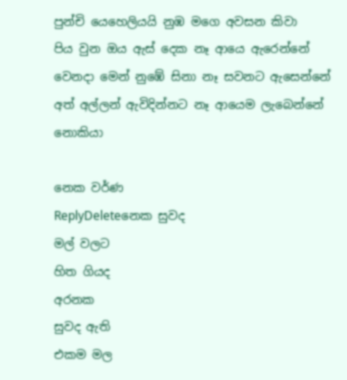පුන්චි යෙහෙලියයි නුඹ මගෙ අවසන කිවා
පිය වුන ඔය ඇස් දෙක නෑ ආයෙ ඇරෙන්නේ
වෙනදා මෙන් නුඹේ සිනා නෑ සවනට ඇසෙන්නේ
අත් අල්ලන් ඇවිදින්නට නෑ ආයෙම ලැබෙන්නේ
නොකියා

නෙක වර්ණ
ReplyDeleteනෙක සුවද
මල් වලට
හිත ගියද
අරනක
සුවද ඇති
එකම මල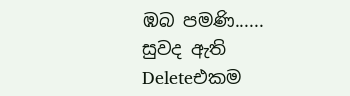ඹබ පමණි......
සුවද ඇති
Deleteඑකම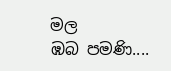මල
ඹබ පමණි....